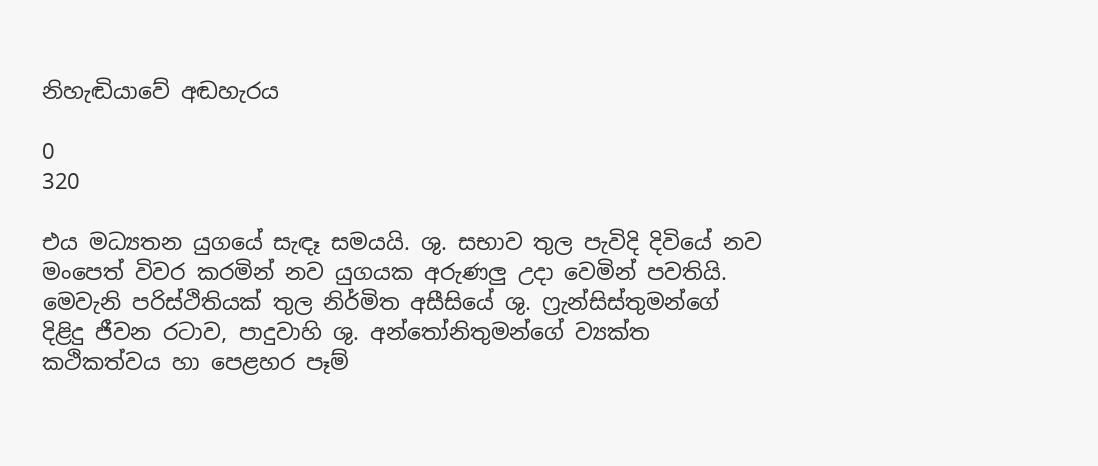නිහැඬියාවේ අඬහැරය

0
320

එය මධ්‍යතන යුගයේ සැඳෑ සමයයි. ශු. සභාව තුල පැවිදි දිවියේ නව මංපෙත් විවර කරමින් නව යුගයක අරුණලු උදා වෙමින් පවතියි. මෙවැනි පරිස්ථිතියක් තුල නිර්මිත අසීසියේ ශු. ෆ්‍රැන්සිස්තුමන්ගේ දිළිදු ජීවන රටාව, පාදුවාහි ශු. අන්තෝනිතුමන්ගේ ව්‍යක්ත කථිකත්වය හා පෙළහර පෑම්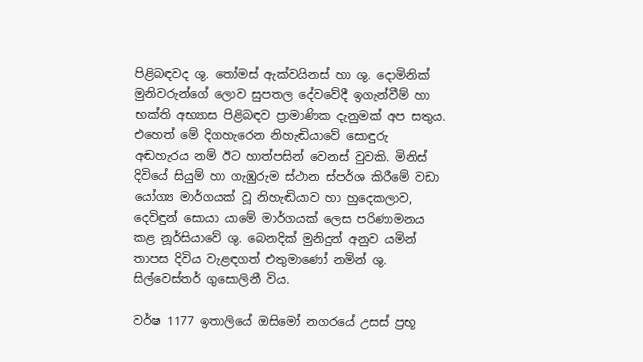පිළිබඳවද ශු. තෝමස් ඇක්වයිනස් හා ශු. දොමිනික් මුනිවරුන්ගේ ලොව සුපතල දේවවේදී ඉගැන්වීම් හා භක්ති අභ්‍යාස පිළිබඳව ප්‍රාමාණික දැනුමක් අප සතුය. එහෙත් මේ දිගහැරෙන නිහැඬියාවේ සොඳුරු අඬහැරය නම් ඊට හාත්පසින් වෙනස් වුවකි. මිනිස් දිවියේ සියුම් හා ගැඹුරුම ස්ථාන ස්පර්ශ කිරීමේ වඩා යෝග්‍ය මාර්ගයක් වූ නිහැඬියාව හා හුදෙකලාව, දෙවිඳුන් සොයා යාමේ මාර්ගයක් ලෙස පරිණාමනය කළ නූර්සියාවේ ශු. බෙනදික් මුනිදුන් අනුව යමින් තාපස දිවිය වැළඳගත් එතුමාණෝ නමින් ශු. සිල්වෙස්තර් ගුසොලිනී විය.

වර්ෂ 1177 ඉතාලියේ ඔසිමෝ නගරයේ උසස් ප්‍රභූ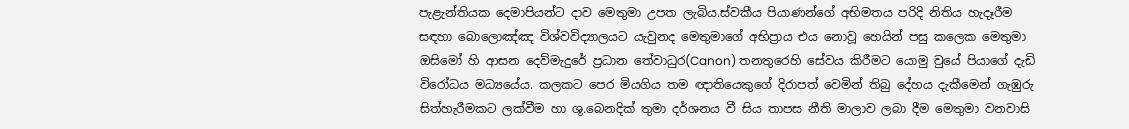පැළැන්තියක දෙමාපියන්ට දාව මෙතුමා උපත ලැබිය.ස්වකීය පියාණන්ගේ අභිමතය පරිදි නිතිය හැදෑරීම සඳහා බොලොඤ්ඤ විශ්වවිද්‍යාලයට යැවුනද මෙතුමාගේ අභිප්‍රාය එය නොවූ හෙයින් පසු කලෙක මෙතුමා ඔසිමෝ හි ආසන දෙව්මැදුරේ ප්‍රධාන තේවාධුර(Canon) තනතුරෙහි සේවය කිරීමට යොමු වුයේ පියාගේ දැඩි විරෝධය මධ්‍යයේය. කලකට පෙර මියගිය තම ඥාතියෙකුගේ දිරාපත් වෙමින් තිබු දේහය දැකීමෙන් ගැඹුරු සිත්හැරීමකට ලක්වීම හා ශු.බෙනදික් තුමා දර්ශනය වී සිය තාපස නීති මාලාව ලබා දීම මෙතුමා වනවාසි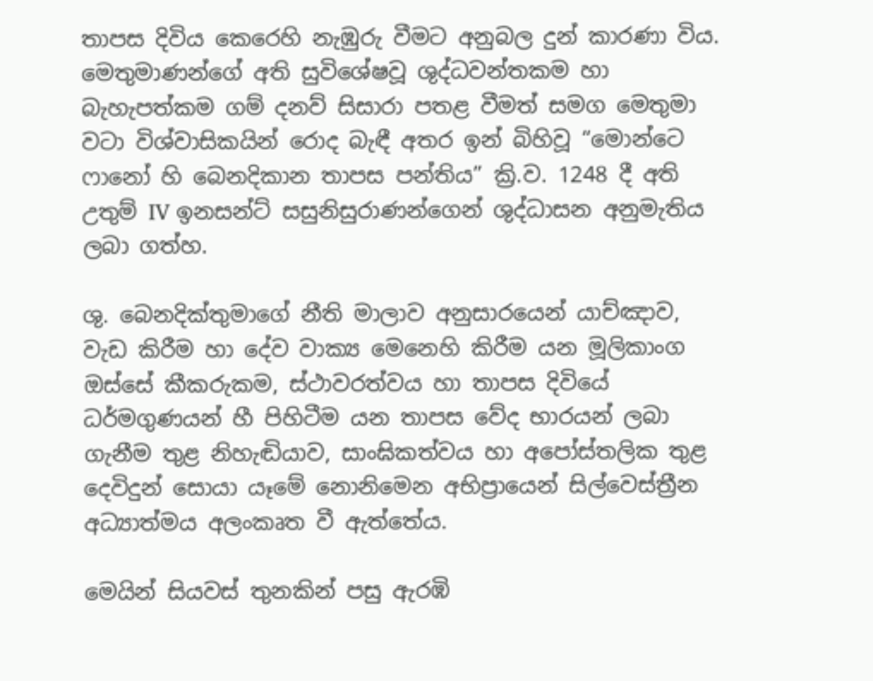තාපස දිවිය කෙරෙහි නැඹුරු වීමට අනුබල දුන් කාරණා විය. මෙතුමාණන්ගේ අති සුවිශේෂවූ ශුද්ධවන්තකම හා බැහැපත්කම ගම් දනව් සිසාරා පතළ වීමත් සමග මෙතුමා වටා විශ්වාසිකයින් රොද බැඳී අතර ඉන් බිහිවූ “මොන්ටෙ ෆානෝ හි බෙනදිකාන තාපස පන්තිය” ක්‍රි.ව. 1248 දී අති උතුම් IV ඉනසන්ට් සසුනිසුරාණන්ගෙන් ශුද්ධාසන අනුමැතිය ලබා ගත්හ.

ශු. බෙනදික්තුමාගේ නීති මාලාව අනුසාරයෙන් යාච්ඤාව, වැඩ කිරීම හා දේව වාක්‍ය මෙනෙහි කිරීම යන මූලිකාංග ඔස්සේ කීකරුකම, ස්ථාවරත්වය හා තාපස දිවියේ ධර්මගුණයන් හී පිහිටීම යන තාපස වේද භාරයන් ලබා ගැනීම තුළ නිහැඬියාව, සාංඝිකත්වය හා අපෝස්තලික තුළ දෙවිදුන් සොයා යෑමේ නොනිමෙන අභිප්‍රායෙන් සිල්වෙස්ත්‍රීන අධ්‍යාත්මය අලංකෘත වී ඇත්තේය.

මෙයින් සියවස් තුනකින් පසු ඇරඹි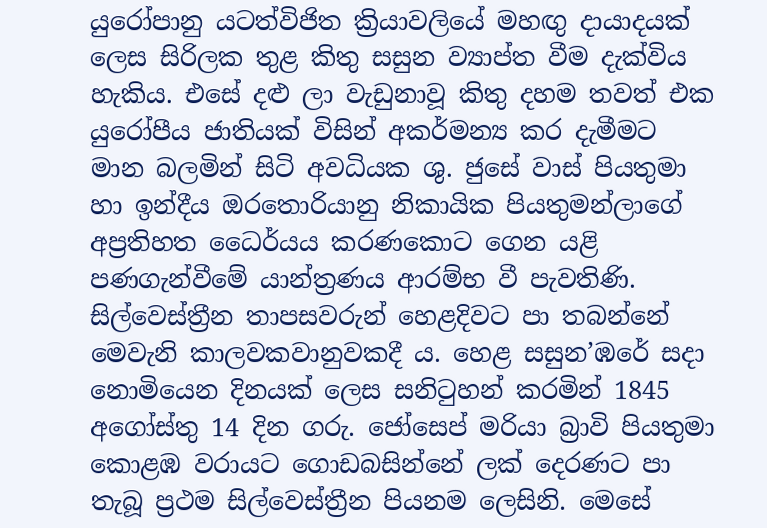යුරෝපානු යටත්විජිත ක්‍රියාවලියේ මහඟු දායාදයක් ලෙස සිරිලක තුළ කිතු සසුන ව්‍යාප්ත වීම දැක්විය හැකිය. එසේ දළු ලා වැඩුනාවූ කිතු දහම තවත් එක යුරෝපීය ජාතියක් විසින් අකර්මන්‍ය කර දැමීමට මාන බලමින් සිටි අවධියක ශු. ජුසේ වාස් පියතුමා හා ඉන්දීය ඔරතොරියානු නිකායික පියතුමන්ලාගේ අප්‍රතිහත ධෛර්යය කරණකොට ගෙන යළි පණගැන්වීමේ යාන්ත්‍රණය ආරම්භ වී පැවතිණි. සිල්වෙස්ත්‍රීන තාපසවරුන් හෙළදිවට පා තබන්නේ මෙවැනි කාලවකවානුවකදී ය. හෙළ සසුන’ඹරේ සදා නොමියෙන දිනයක් ලෙස සනිටුහන් කරමින් 1845 අගෝස්තු 14 දින ගරු. ජෝසෙප් මරියා බ්‍රාවි පියතුමා කොළඹ වරායට ගොඩබසින්නේ ලක් දෙරණට පා තැබූ ප්‍රථම සිල්වෙස්ත්‍රීන පියනම ලෙසිනි. මෙසේ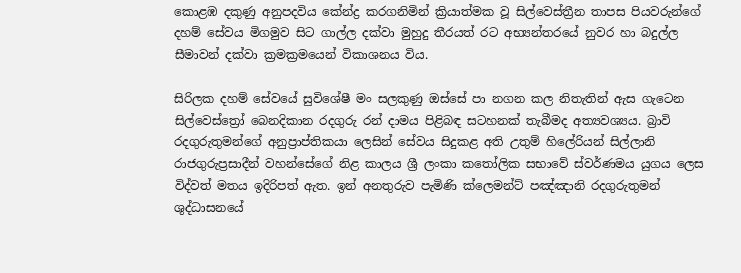කොළඹ දකුණු අනුපදවිය කේන්ද්‍ර කරගනිමින් ක්‍රියාත්මක වූ සිල්වෙස්ත්‍රීන තාපස පියවරුන්ගේ දහම් සේවය මිගමුව සිට ගාල්ල දක්වා මුහුදු තීරයත් රට අභ්‍යන්තරයේ නුවර හා බදුල්ල සීමාවන් දක්වා ක්‍රමක්‍රමයෙන් විකාශනය විය.

සිරිලක දහම් සේවයේ සුවිශේෂී මං සලකුණු ඔස්සේ පා නගන කල නිතැතින් ඇස ගැටෙන සිල්වෙස්ත්‍රෝ බෙනදිකාන රදගුරු රන් දාමය පිළිබඳ සටහනක් තැබීමද අත්‍යවශ්‍යය. බ්‍රාවි රදගුරුතුමන්ගේ අනුප්‍රාප්තිකයා ලෙසින් සේවය සිදුකළ අති උතුම් හිලේරියන් සිල්ලානි රාජගුරුප්‍රසාදීන් වහන්සේගේ නිළ කාලය ශ්‍රී ලංකා කතෝලික සභාවේ ස්වර්ණමය යුගය ලෙස විද්වත් මතය ඉදිරිපත් ඇත. ඉන් අනතුරුව පැමිණි ක්ලෙමන්ට් පඤ්ඤානි රදගුරුතුමන් ශුද්ධාසනයේ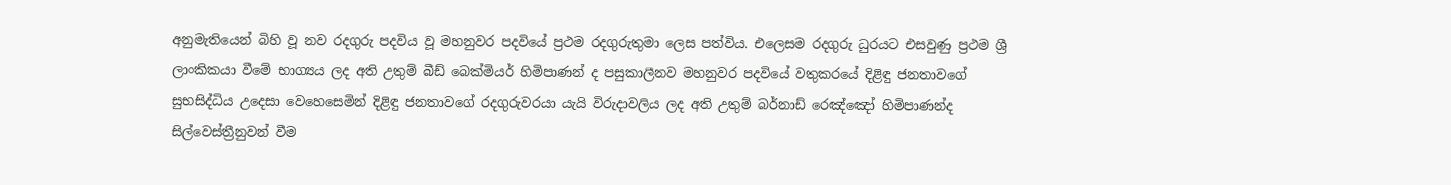අනුමැතියෙන් බිහි වූ නව රදගුරු පදවිය වූ මහනුවර පදවියේ ප්‍රථම රදගුරුතුමා ලෙස පත්විය. එලෙසම රදගුරු ධුරයට එසවුණු ප්‍රථම ශ්‍රී ලාංකිකයා වීමේ භාග්‍යය ලද අති උතුම් බීඩ් බෙක්මියර් හිමිපාණන් ද පසුකාලීනව මහනුවර පදවියේ වතුකරයේ දිළිඳු ජනතාවගේ සුභසිද්ධිය උදෙසා වෙහෙසෙමින් දිළිඳු ජනතාවගේ රදගුරුවරයා යැයි විරුදාවලිය ලද අති උතුම් බර්නාඩ් රෙඤ්ඤෝ හිමිපාණන්ද සිල්වෙස්ත්‍රීනුවන් වීම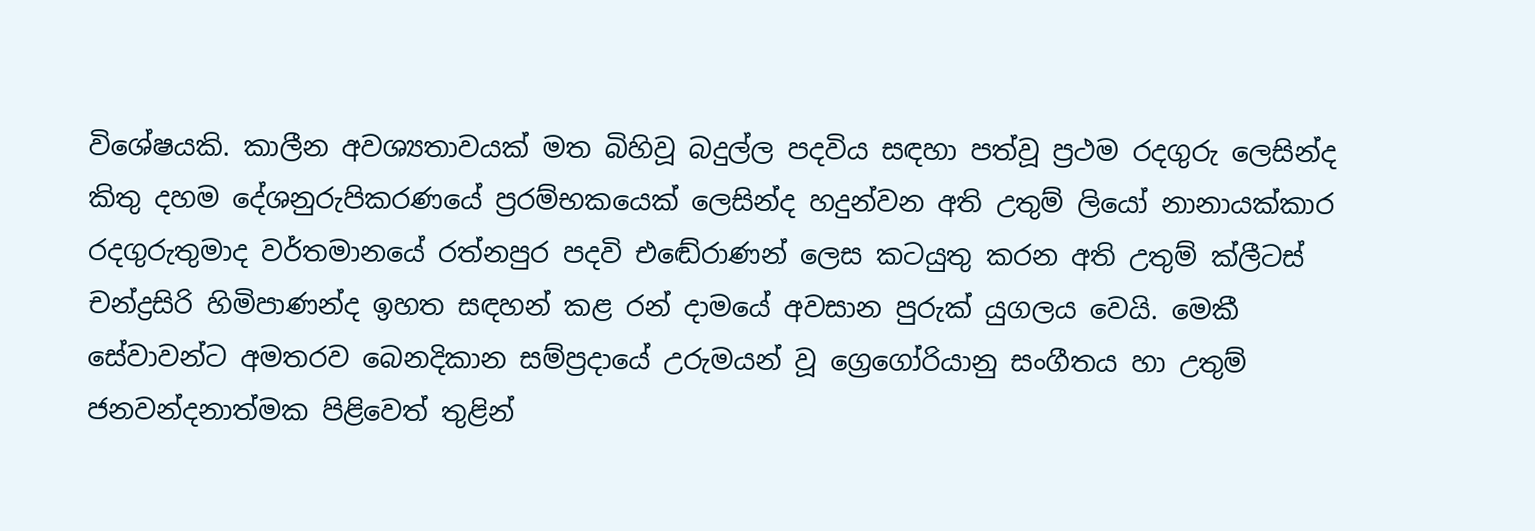විශේෂයකි. කාලීන අවශ්‍යතාවයක් මත බිහිවූ බදුල්ල පදවිය සඳහා පත්වූ ප්‍රථම රදගුරු ලෙසින්ද කිතු දහම දේශනුරුපිකරණයේ ප්‍රරම්භකයෙක් ලෙසින්ද හදුන්වන අති උතුම් ලියෝ නානායක්කාර රදගුරුතුමාද වර්තමානයේ රත්නපුර පදවි එඬේරාණන් ලෙස කටයුතු කරන අති උතුම් ක්ලීටස් චන්ද්‍රසිරි හිමිපාණන්ද ඉහත සඳහන් කළ රන් දාමයේ අවසාන පුරුක් යුගලය වෙයි. මෙකී සේවාවන්ට අමතරව බෙනදිකාන සම්ප්‍රදායේ උරුමයන් වූ ග්‍රෙගෝරියානු සංගීතය හා උතුම් ජනවන්දනාත්මක පිළිවෙත් තුළින්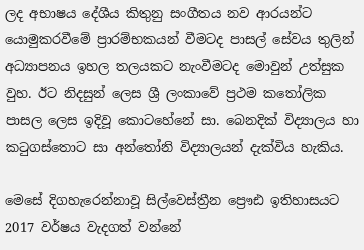ලද අභාෂය දේශීය කිතුනු සංගීතය නව ආරයන්ට යොමුකරවීමේ ප්‍රාරම්භකයන් වීමටද පාසල් සේවය තුලින් අධ්‍යාපනය ඉහල තලයකට නැංවීමටද මොවුන් උත්සුක වුහ. ඊට නිදසුන් ලෙස ශ්‍රී ලංකාවේ ප්‍රථම කතෝලික පාසල ලෙස ඉදිවූ කොටහේනේ සා. බෙනදික් විද්‍යාලය හා කටුගස්තොට සා අන්තෝනි විද්‍යාලයන් දැක්විය හැකිය.

මෙසේ දිගහැරෙන්නාවූ සිල්වෙස්ත්‍රීන ප්‍රෞඪ ඉතිහාසයට 2017 වර්ෂය වැදගත් වන්නේ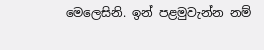මෙලෙසිනි. ඉන් පළමුවැන්න නම්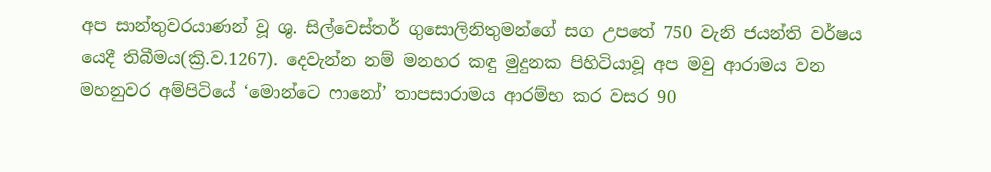අප සාන්තුවරයාණන් වූ ශු. සිල්වෙස්තර් ගුසොලිනිතුමන්ගේ සග උපතේ 750 වැනි ජයන්ති වර්ෂය යෙදී තිබීමය(ක්‍රි.ව.1267). දෙවැන්න නම් මනහර කඳු මුදුනක පිහිටියාවූ අප මවු ආරාමය වන මහනුවර අම්පිටියේ ‘මොන්ටෙ ෆානෝ’ තාපසාරාමය ආරම්භ කර වසර 90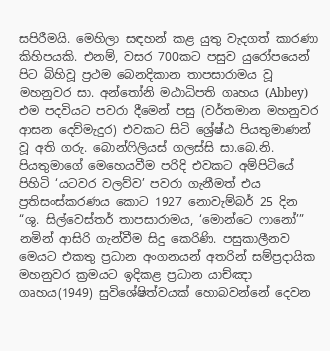සපිරීමයි. මෙහිලා සඳහන් කළ යුතු වැදගත් කාරණා කිහිපයකි. එනම්, වසර 700කට පසුව යුරෝපයෙන් පිට බිහිවූ ප්‍රථම බෙනදිකාන තාපසාරාමය වූ මහනුවර සා. අන්තෝනි මඨාධිපති ගෘහය (Abbey) එම පදවියට පවරා දීමෙන් පසු (වර්තමාන මහනුවර ආසන දෙව්මැදුර) එවකට සිටි ශ්‍රේෂ්ඨ පියතුමාණන් වූ අති ගරු. බොන්ෆිලියස් ගලස්සි සා.බෙ.නි. පියතුමාගේ මෙහෙයවීම පරිදි එවකට අම්පිටියේ පිහිටි ‘යටවර වලව්ව’ පවරා ගැනීමත් එය ප්‍රතිසංස්කරණය කොට 1927 නොවැම්බර් 25 දින “ශු. සිල්වෙස්තර් තාපසාරාමය, ‘මොන්ටෙ ෆානෝ’” නමින් ආසිරි ගැන්වීම සිදු කෙරිණි. පසුකාලීනව මෙයට එකතු ප්‍රධාන අංගනයන් අතරින් සම්ප්‍රදායික මහනුවර ක්‍රමයට ඉදිකළ ප්‍රධාන යාච්ඤා ගෘහය(1949) සුවිශේෂිත්වයක් හොබවන්නේ දෙවන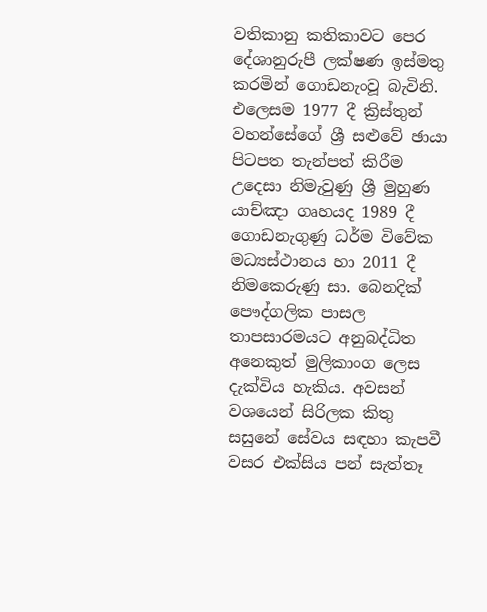වතිකානු කතිකාවට පෙර දේශානුරුපී ලක්ෂණ ඉස්මතු කරමින් ගොඩනැංවූ බැවිනි. එලෙසම 1977 දී ක්‍රිස්තුන් වහන්සේගේ ශ්‍රී සළුවේ ඡායා පිටපත තැන්පත් කිරීම උදෙසා නිමැවුණු ශ්‍රී මුහුණ යාච්ඤා ගෘහයද 1989 දී ගොඩනැගුණු ධර්ම විවේක මධ්‍යස්ථානය හා 2011 දී නිමකෙරුණු සා. බෙනදික් පෞද්ගලික පාසල තාපසාරමයට අනුබද්ධිත අනෙකුත් මුලිකාංග ලෙස දැක්විය හැකිය. අවසන් වශයෙන් සිරිලක කිතු සසුනේ සේවය සඳහා කැපවී වසර එක්සිය පන් සැත්තෑ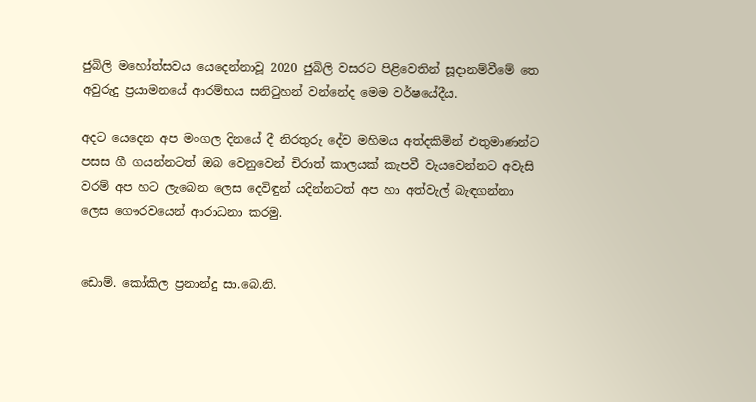ජුබිලි මහෝත්සවය යෙදෙන්නාවූ 2020 ජුබිලි වසරට පිළිවෙතින් සූදානම්වීමේ තෙ අවුරුදු ප්‍රයාමනයේ ආරම්භය සනිටුහන් වන්නේද මෙම වර්ෂයේදීය.

අදට යෙදෙන අප මංගල දිනයේ දී නිරතුරු දේව මහිමය අත්දකිමින් එතුමාණන්ට පසස ගී ගයන්නටත් ඔබ වෙනුවෙන් චිරාත් කාලයක් කැපවී වැයවෙන්නට අවැසි වරම් අප හට ලැබෙන ලෙස දෙවිඳුන් යදින්නටත් අප හා අත්වැල් බැඳගන්නා ලෙස ගෞරවයෙන් ආරාධනා කරමු.


ඩොම්. කෝකිල ප්‍රනාන්දු සා.බෙ.නි.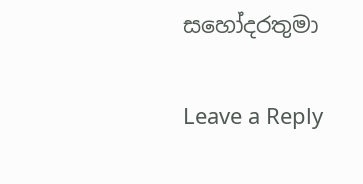සහෝදරතුමා

Leave a Reply